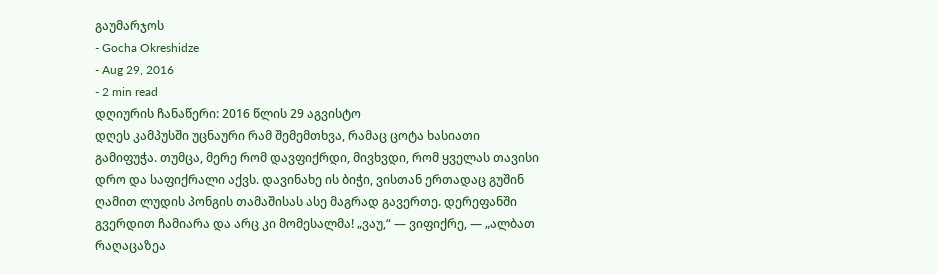გაუმარჯოს
- Gocha Okreshidze
- Aug 29, 2016
- 2 min read
დღიურის ჩანაწერი: 2016 წლის 29 აგვისტო
დღეს კამპუსში უცნაური რამ შემემთხვა, რამაც ცოტა ხასიათი გამიფუჭა. თუმცა, მერე რომ დავფიქრდი, მივხვდი, რომ ყველას თავისი დრო და საფიქრალი აქვს. დავინახე ის ბიჭი, ვისთან ერთადაც გუშინ ღამით ლუდის პონგის თამაშისას ასე მაგრად გავერთე. დერეფანში გვერდით ჩამიარა და არც კი მომესალმა! „ვაუ,“ — ვიფიქრე, — „ალბათ რაღაცაზეა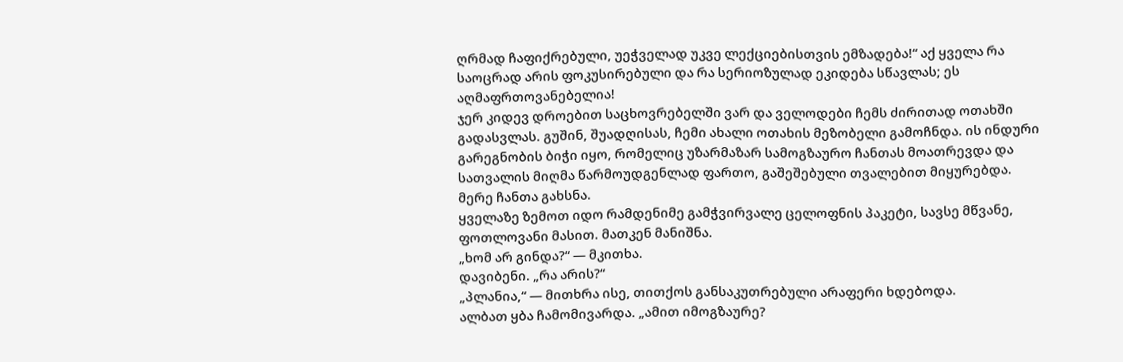ღრმად ჩაფიქრებული, უეჭველად უკვე ლექციებისთვის ემზადება!“ აქ ყველა რა საოცრად არის ფოკუსირებული და რა სერიოზულად ეკიდება სწავლას; ეს აღმაფრთოვანებელია!
ჯერ კიდევ დროებით საცხოვრებელში ვარ და ველოდები ჩემს ძირითად ოთახში გადასვლას. გუშინ, შუადღისას, ჩემი ახალი ოთახის მეზობელი გამოჩნდა. ის ინდური გარეგნობის ბიჭი იყო, რომელიც უზარმაზარ სამოგზაურო ჩანთას მოათრევდა და სათვალის მიღმა წარმოუდგენლად ფართო, გაშეშებული თვალებით მიყურებდა.
მერე ჩანთა გახსნა.
ყველაზე ზემოთ იდო რამდენიმე გამჭვირვალე ცელოფნის პაკეტი, სავსე მწვანე, ფოთლოვანი მასით. მათკენ მანიშნა.
„ხომ არ გინდა?“ — მკითხა.
დავიბენი. „რა არის?“
„პლანია,“ — მითხრა ისე, თითქოს განსაკუთრებული არაფერი ხდებოდა.
ალბათ ყბა ჩამომივარდა. „ამით იმოგზაურე?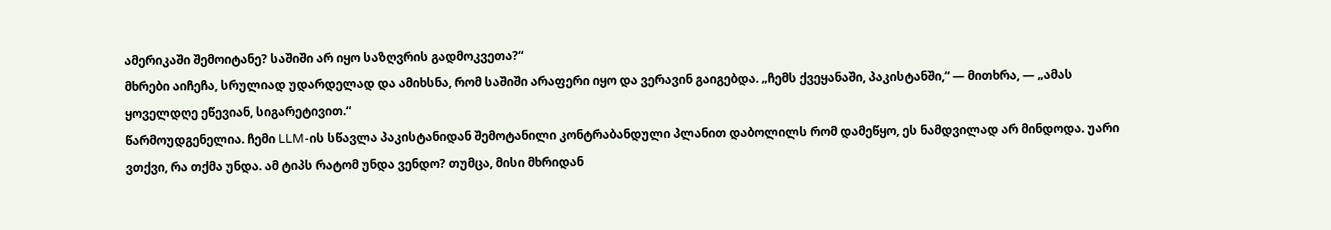ამერიკაში შემოიტანე? საშიში არ იყო საზღვრის გადმოკვეთა?“
მხრები აიჩეჩა, სრულიად უდარდელად და ამიხსნა, რომ საშიში არაფერი იყო და ვერავინ გაიგებდა. „ჩემს ქვეყანაში, პაკისტანში,“ — მითხრა, — „ამას ყოველდღე ეწევიან, სიგარეტივით.“
წარმოუდგენელია. ჩემი LLM-ის სწავლა პაკისტანიდან შემოტანილი კონტრაბანდული პლანით დაბოლილს რომ დამეწყო, ეს ნამდვილად არ მინდოდა. უარი ვთქვი, რა თქმა უნდა. ამ ტიპს რატომ უნდა ვენდო? თუმცა, მისი მხრიდან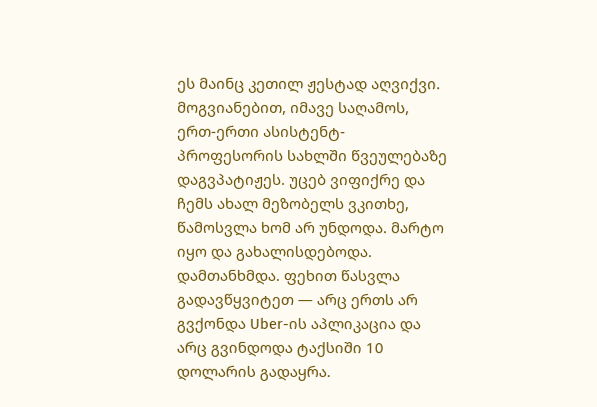ეს მაინც კეთილ ჟესტად აღვიქვი.
მოგვიანებით, იმავე საღამოს, ერთ-ერთი ასისტენტ-პროფესორის სახლში წვეულებაზე დაგვპატიჟეს. უცებ ვიფიქრე და ჩემს ახალ მეზობელს ვკითხე, წამოსვლა ხომ არ უნდოდა. მარტო იყო და გახალისდებოდა. დამთანხმდა. ფეხით წასვლა გადავწყვიტეთ — არც ერთს არ გვქონდა Uber-ის აპლიკაცია და არც გვინდოდა ტაქსიში 10 დოლარის გადაყრა.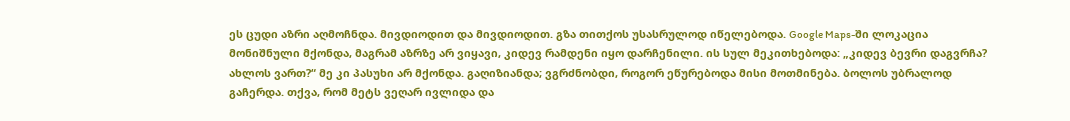ეს ცუდი აზრი აღმოჩნდა. მივდიოდით და მივდიოდით. გზა თითქოს უსასრულოდ იწელებოდა. Google Maps-ში ლოკაცია მონიშნული მქონდა, მაგრამ აზრზე არ ვიყავი, კიდევ რამდენი იყო დარჩენილი. ის სულ მეკითხებოდა: „კიდევ ბევრი დაგვრჩა? ახლოს ვართ?“ მე კი პასუხი არ მქონდა. გაღიზიანდა; ვგრძნობდი, როგორ ეწურებოდა მისი მოთმინება. ბოლოს უბრალოდ გაჩერდა. თქვა, რომ მეტს ვეღარ ივლიდა და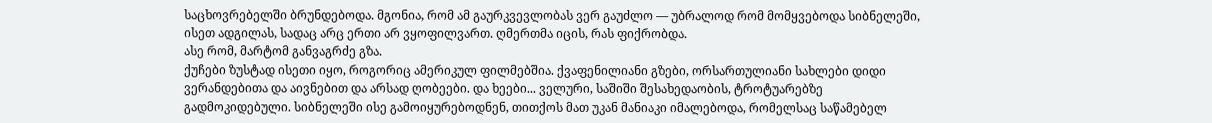საცხოვრებელში ბრუნდებოდა. მგონია, რომ ამ გაურკვევლობას ვერ გაუძლო — უბრალოდ რომ მომყვებოდა სიბნელეში, ისეთ ადგილას, სადაც არც ერთი არ ვყოფილვართ. ღმერთმა იცის, რას ფიქრობდა.
ასე რომ, მარტომ განვაგრძე გზა.
ქუჩები ზუსტად ისეთი იყო, როგორიც ამერიკულ ფილმებშია. ქვაფენილიანი გზები, ორსართულიანი სახლები დიდი ვერანდებითა და აივნებით და არსად ღობეები. და ხეები... ველური, საშიში შესახედაობის, ტროტუარებზე გადმოკიდებული. სიბნელეში ისე გამოიყურებოდნენ, თითქოს მათ უკან მანიაკი იმალებოდა, რომელსაც საწამებელ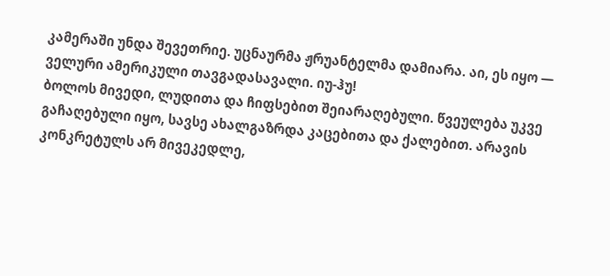კამერაში უნდა შევეთრიე. უცნაურმა ჟრუანტელმა დამიარა. აი, ეს იყო — ველური ამერიკული თავგადასავალი. იუ-ჰუ!
ბოლოს მივედი, ლუდითა და ჩიფსებით შეიარაღებული. წვეულება უკვე გაჩაღებული იყო, სავსე ახალგაზრდა კაცებითა და ქალებით. არავის კონკრეტულს არ მივეკედლე,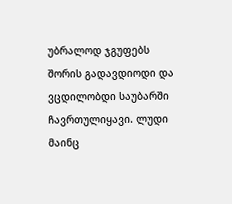უბრალოდ ჯგუფებს შორის გადავდიოდი და ვცდილობდი საუბარში ჩავრთულიყავი. ლუდი მაინც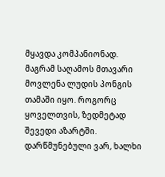მყავდა კომპანიონად.
მაგრამ საღამოს მთავარი მოვლენა ლუდის პონგის თამაში იყო. როგორც ყოველთვის, ზედმეტად შევედი აზარტში. დარწმუნებული ვარ, ხალხი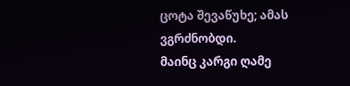ცოტა შევაწუხე; ამას ვგრძნობდი.
მაინც კარგი ღამე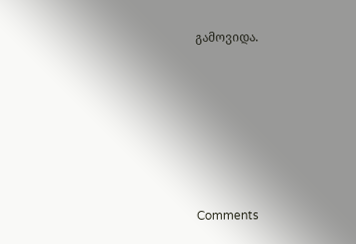გამოვიდა.








Comments